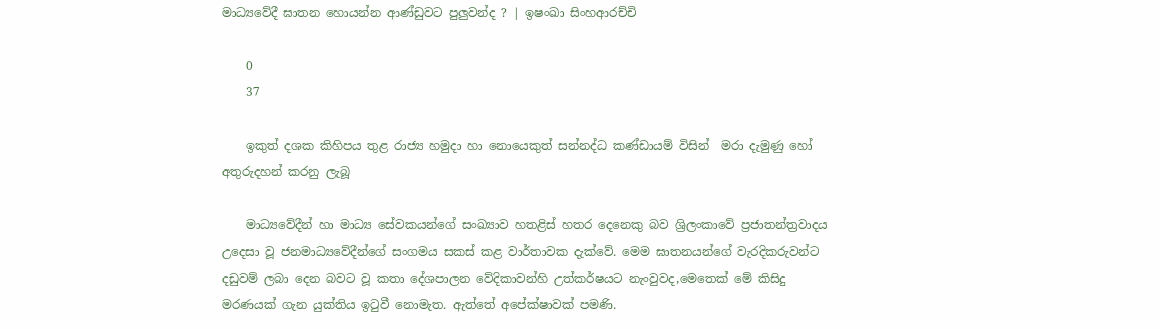මාධ්‍යවේදී ඝාතන හොයන්න ආණ්ඩුවට පුලුවන්ද ? | ඉෂංඛා සිංහආරච්චි

    0
    37

    ඉකුත් දශක කිහිපය තුළ රාජ්‍ය හමුදා හා නොයෙකුත් සන්නද්ධ කණ්ඩායම් විසින්  මරා දැමුණු හෝ අතුරුදහන් කරනු ලැබූ

    මාධ්‍යවේදීන් හා මාධ්‍ය සේවකයන්ගේ සංඛ්‍යාව හතළිස් හතර දෙනෙකු බව ශ්‍රිලංකාවේ ප්‍රජාතන්ත්‍රවාදය උදෙසා වූ ජනමාධ්‍යවේදීන්ගේ සංගමය සකස් කළ වාර්තාවක දැක්වේ. මෙම ඝාතනයන්ගේ වැරදිකරුවන්ට දඩුවම් ලබා දෙන බවට වූ කතා දේශපාලන වේදිකාවන්හි උත්කර්ෂයට නැංවුවද,මෙතෙක් මේ කිසිදු මරණයක් ගැන යුක්තිය ඉටුවී නොමැත. ඇත්තේ අපේක්ෂාවක් පමණි.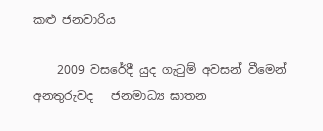කළු ජනවාරිය

    2009 වසරේදී යුද ගැටුම් අවසන් වීමෙන් අනතුරුවද   ජනමාධ්‍ය ඝාතන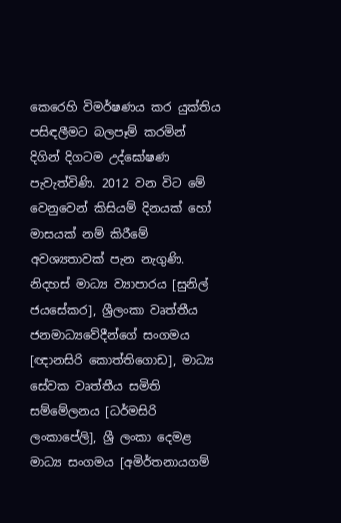කෙරෙහි විමර්ෂණය කර යුක්තිය පසිඳලීමට බලපෑම් කරමින්  දිගින් දිගටම උද්ඝෝෂණ පැවැත්විණි. 2012 වන විට මේ වෙනුවෙන් කිසියම් දිනයක් හෝ මාසයක් නම් කිරීමේ අවශ්‍යතාවක් පැන නැගුණි. නිදහස් මාධ්‍ය ව්‍යාපාරය [සුනිල් ජයසේකර], ශ්‍රීලංකා වෘත්තීය ජනමාධ්‍යවේදීන්ගේ සංගමය [ඥානසිරි කොත්තිගොඩ], මාධ්‍ය සේවක වෘත්තීය සමිති සම්මේලනය [ධර්මසිරි ලංකාපේලි], ශ්‍රී ලංකා දෙමළ මාධ්‍ය සංගමය [අමිර්තනායගම්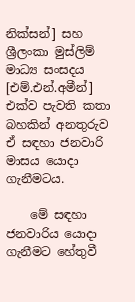නික්සන්] සහ ශ්‍රීලංකා මුස්ලිම් මාධ්‍ය සංසදය [එම්.එන්.අමීන්] එක්ව පැවති කතා බහකින් අනතුරුව ඒ සඳහා ජනවාරි මාසය යොදා ගැනීමටය.

    මේ සඳහා ජනවාරිය යොදා ගැනීමට හේතුවී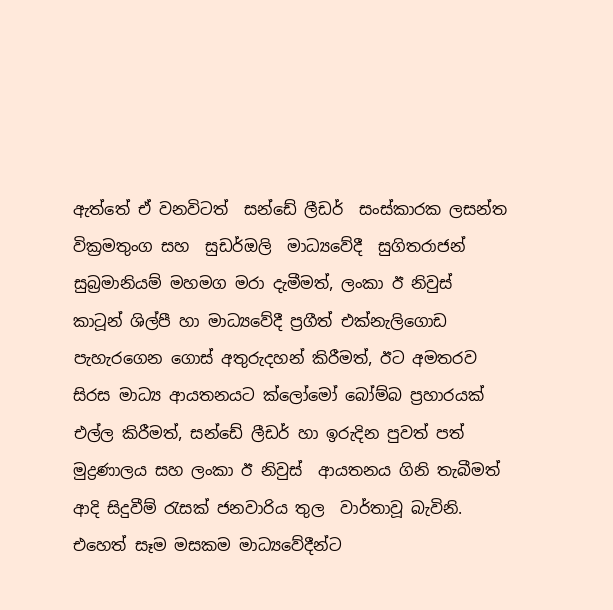ඇත්තේ ඒ වනවිටත්  සන්ඩේ ලීඩර්  සංස්කාරක ලසන්ත වික්‍රමතුංග සහ  සුඩර්ඔලි  මාධ්‍යවේදී  සුගිතරාජන් සුබ්‍රමානියම් මහමග මරා දැමීමත්, ලංකා ඊ නිවුස්  කාටූන් ශිල්පී හා මාධ්‍යවේදී ප්‍රගීත් එක්නැලිගොඩ පැහැරගෙන ගොස් අතුරුදහන් කිරීමත්, ඊට අමතරව සිරස මාධ්‍ය ආයතනයට ක්ලෝමෝ බෝම්බ ප්‍රහාරයක් එල්ල කිරීමත්, සන්ඩේ ලීඩර් හා ඉරුදින පුවත් පත් මුද්‍රණාලය සහ ලංකා ඊ නිවුස්  ආයතනය ගිනි තැබීමත්  ආදි සිදුවීම් රැසක් ජනවාරිය තුල  වාර්තාවූ බැවිනි. එහෙත් සෑම මසකම මාධ්‍යවේදීන්ට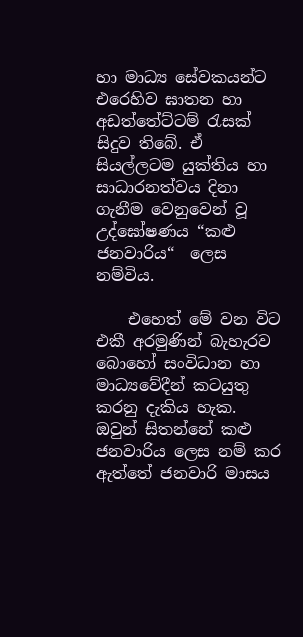හා මාධ්‍ය සේවකයන්ට එරෙහිව ඝාතන හා අඩත්තේට්ටම් රැසක් සිදුව තිබේ. ඒ සියල්ලටම යුක්තිය හා සාධාරනත්වය දිනා ගැනීම වෙනුවෙන් වූ උද්ඝෝෂණය “කළු ජනවාරිය“  ලෙස නම්විය.

    එහෙත් මේ වන විට එකී අරමුණින් බැහැරව බොහෝ සංවිධාන හා මාධ්‍යවේදීන් කටයුතු කරනු දැකිය හැක. ඔවුන් සිතන්නේ කළු ජනවාරිය ලෙස නම් කර ඇත්තේ ජනවාරි මාසය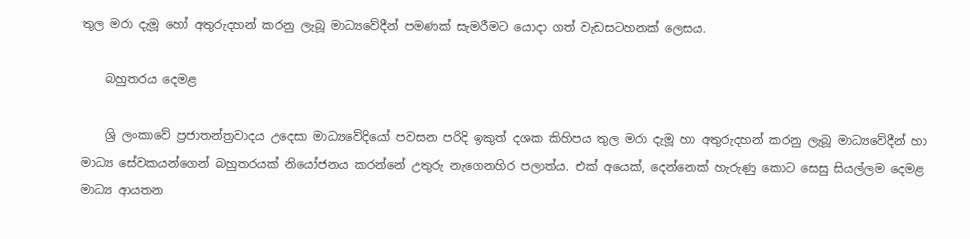තුල මරා දැමූ හෝ අතුරුදහන් කරනු ලැබූ මාධ්‍යවේදීන් පමණක් සැමරීමට යොදා ගත් වැඩසටහනක් ලෙසය.

    බහුතරය දෙමළ

    ශ්‍රි ලංකාවේ ප්‍රජාතන්ත්‍රවාදය උදෙසා මාධ්‍යවේදියෝ පවසන පරිදි ඉකුත් දශක කිහිපය තුල මරා දැමූ හා අතුරුදහන් කරනු ලැබූ මාධ්‍යවේදීන් හා මාධ්‍ය සේවකයන්ගෙන් බහුතරයක් නියෝජනය කරන්නේ උතුරු නැගෙනහිර පලාත්ය. එක් අයෙක්, දෙන්නෙක් හැරුණු කොට සෙසු සියල්ලම දෙමළ මාධ්‍ය ආයතන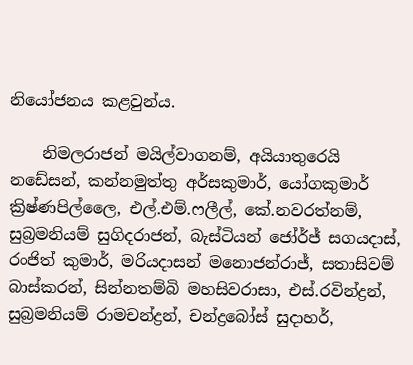නියෝජනය කළවුන්ය.

    නිමලරාජන් මයිල්වාගනම්, අයියාතුරෙයි නඩේසන්, කන්නමුත්තු අර්සකුමාර්, යෝගකුමාර් ක්‍රිෂ්ණපිල්ලෛ, එල්.එම්.ෆලීල්, කේ.නවරත්නම්, සුබ්‍රමනියම් සුගිදරාජන්, බැස්ටියන් ජෝර්ජ් සගයදාස්, රංජිත් කුමාර්, මරියදාසන් මනොජන්රාජ්, සතාසිවම් බාස්කරන්, සින්නතම්බි මහසිවරාසා, එස්.රවින්ද්‍රන්, සුබ්‍රමනියම් රාමචන්ද්‍රන්, චන්ද්‍රබෝස් සුදාහර්,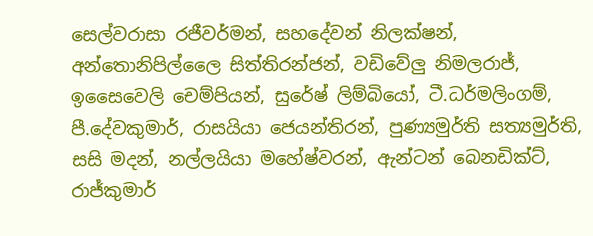සෙල්වරාසා රජීවර්මන්, සහදේවන් නිලක්ෂන්, අන්තොනිපිල්ලෛ සිත්තිරන්ජන්, වඩිවේලු නිමලරාජ්, ඉසෛවෙලි චෙම්පියන්, සුරේෂ් ලිම්බියෝ, ටී.ධර්මලිංගම්, පී.දේවකුමාර්, රාසයියා ජෙයන්තිරන්, පුණ්‍යමුර්ති සත්‍යමුර්ති, සසි මදන්, නල්ලයියා මහේෂ්වරන්, ඇන්ටන් බෙනඩික්ට්, රාජ්කුමාර්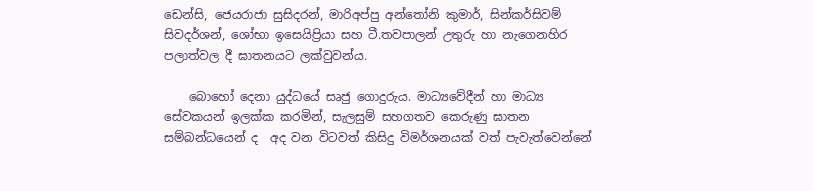ඩෙන්සි, ජෙයරාජා සුසිදරන්, මාරිඅප්පු අන්තෝනි කුමාර්, සින්කර්සිවම් සිවදර්ශන්, ශෝභා ඉසෙයිප්‍රියා සහ ටී.තවපාලන් උතුරු හා නැගෙනහිර පලාත්වල දී ඝාතනයට ලක්වුවන්ය.

    බොහෝ දෙනා යුද්ධයේ සෘජු ගොදුරුය. මාධ්‍යවේදීන් හා මාධ්‍ය සේවකයන් ඉලක්ක කරමින්, සැලසුම් සහගතව කෙරුණු ඝාතන සම්බන්ධයෙන් ද  අද වන විටවත් කිසිදු විමර්ශනයක් වත් පැවැත්වෙන්නේ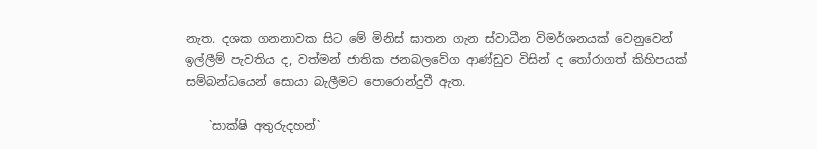නැත. දශක ගනනාවක සිට මේ මිනිස් ඝාතන ගැන ස්වාධීන විමර්ශනයක් වෙනුවෙන් ඉල්ලීම් පැවතිය ද, වත්මන් ජාතික ජනබලවේග ආණ්ඩුව විසින් ද තෝරාගත් කිහිපයක් සම්බන්ධයෙන් සොයා බැලීමට පොරොන්දුවී ඇත.

    `සාක්ෂි අතුරුදහන්`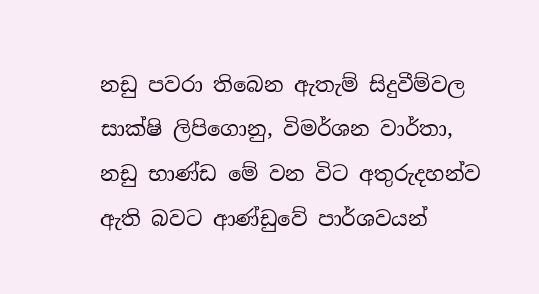නඩු පවරා තිබෙන ඇතැම් සිදුවීම්වල සාක්ෂි ලිපිගොනු, විමර්ශන වාර්තා, නඩු භාණ්ඩ මේ වන විට අතුරුදහන්ව ඇති බවට ආණ්ඩුවේ පාර්ශවයන්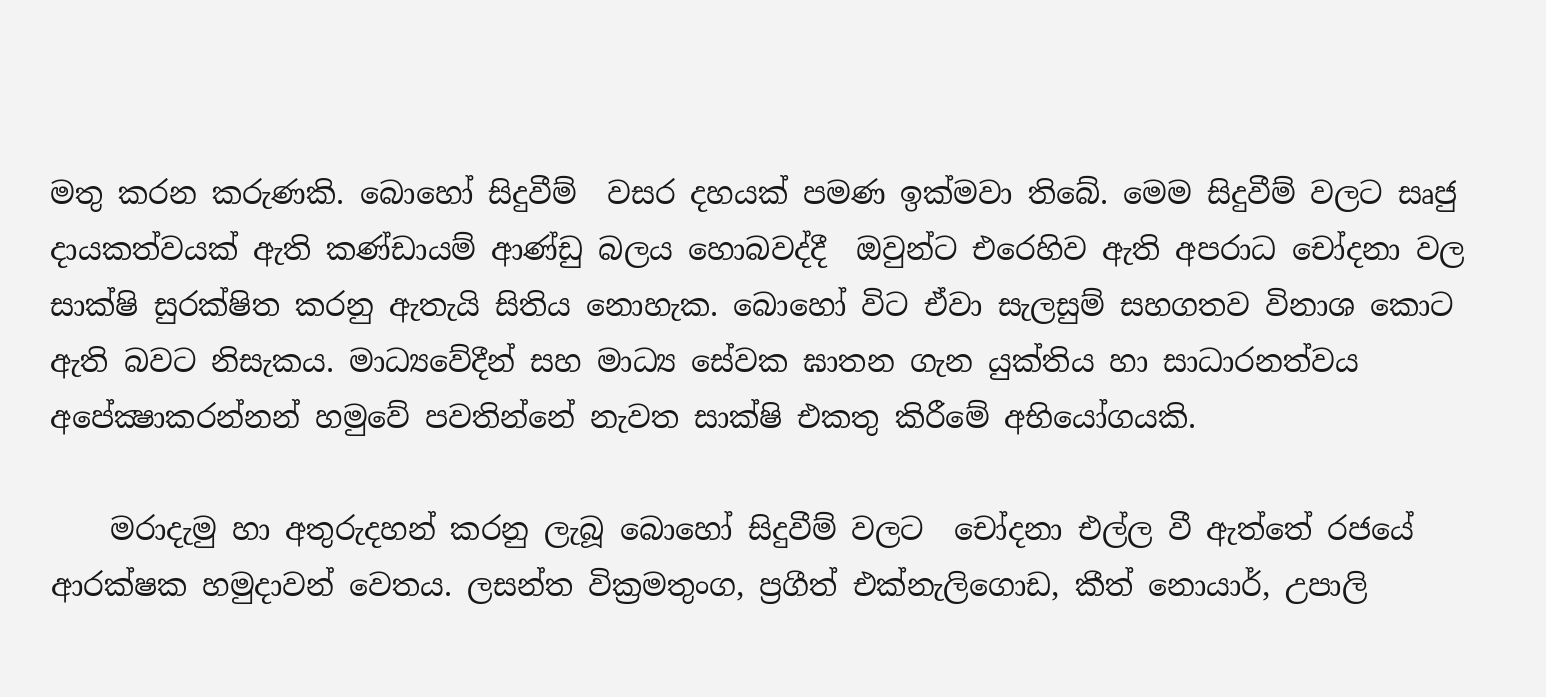මතු කරන කරුණකි. බොහෝ සිදුවීම්  වසර දහයක් පමණ ඉක්මවා තිබේ. මෙම සිදුවීම් වලට සෘජු දායකත්වයක් ඇති කණ්ඩායම් ආණ්ඩු බලය හොබවද්දී  ඔවුන්ට එරෙහිව ඇති අපරාධ චෝදනා වල සාක්ෂි සුරක්ෂිත කරනු ඇතැයි සිතිය නොහැක. බොහෝ විට ඒවා සැලසුම් සහගතව විනාශ කොට ඇති බවට නිසැකය. මාධ්‍යවේදීන් සහ මාධ්‍ය සේවක ඝාතන ගැන යුක්තිය හා සාධාරනත්වය අපේක්‍ෂාකරන්නන් හමුවේ පවතින්නේ නැවත සාක්ෂි එකතු කිරීමේ අභියෝගයකි.

    මරාදැමු හා අතුරුදහන් කරනු ලැබූ බොහෝ සිදුවීම් වලට  චෝදනා එල්ල වී ඇත්තේ රජයේ ආරක්ෂක හමුදාවන් වෙතය. ලසන්ත වික්‍රමතුංග, ප්‍රගීත් එක්නැලිගොඩ, කීත් නොයාර්, උපාලි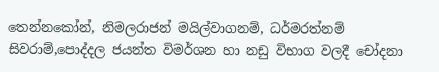තෙන්නකෝන්, නිමලරාජන් මයිල්වාගනම්, ධර්මරත්නම් සිවරාම්,පොද්දල ජයන්ත විමර්ශන හා නඩු විභාග වලදී චෝදනා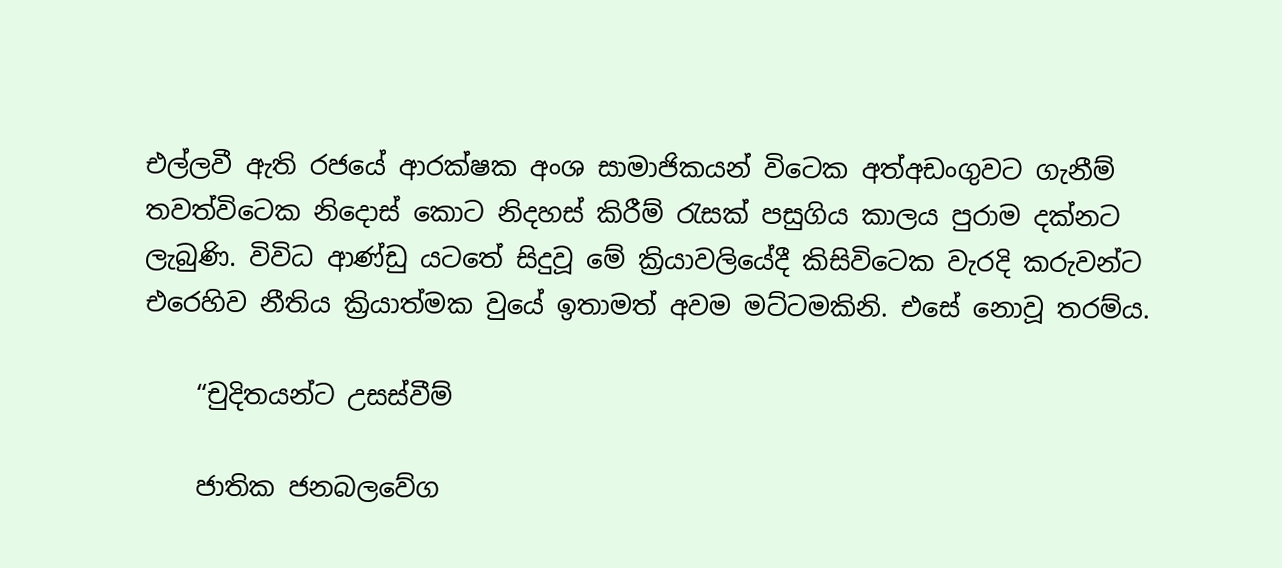එල්ලවී ඇති රජයේ ආරක්ෂක අංශ සාමාජිකයන් විටෙක අත්අඩංගුවට ගැනීම් තවත්විටෙක නිදොස් කොට නිදහස් කිරීම් රැසක් පසුගිය කාලය පුරාම දක්නට ලැබුණි. විවිධ ආණ්ඩු යටතේ සිදුවූ මේ ක්‍රියාවලියේදී කිසිවිටෙක වැරදි කරුවන්ට එරෙහිව නීතිය ක්‍රියාත්මක වුයේ ඉතාමත් අවම මට්ටමකිනි. එසේ නොවූ තරම්ය.

    “චුදිතයන්ට උසස්වීම්

    ජාතික ජනබලවේග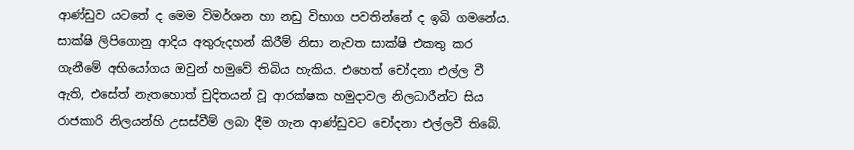ආණ්ඩුව යටතේ ද මෙම විමර්ශන හා නඩු විභාග පවතින්නේ ද ඉබි ගමනේය. සාක්ෂි ලිපිගොනු ආදිය අතුරුදහන් කිරීම් නිසා නැවත සාක්ෂි එකතු කර ගැනීමේ අභියෝගය ඔවුන් හමුවේ තිබිය හැකිය. එහෙත් චෝදනා එල්ල වී ඇති, එසේත් නැතහොත් චුදිතයන් වූ ආරක්ෂක හමුදාවල නිලධාරීන්ට සිය රාජකාරි නිලයන්හි උසස්වීම් ලබා දීම ගැන ආණ්ඩුවට චෝදනා එල්ලවී තිබේ.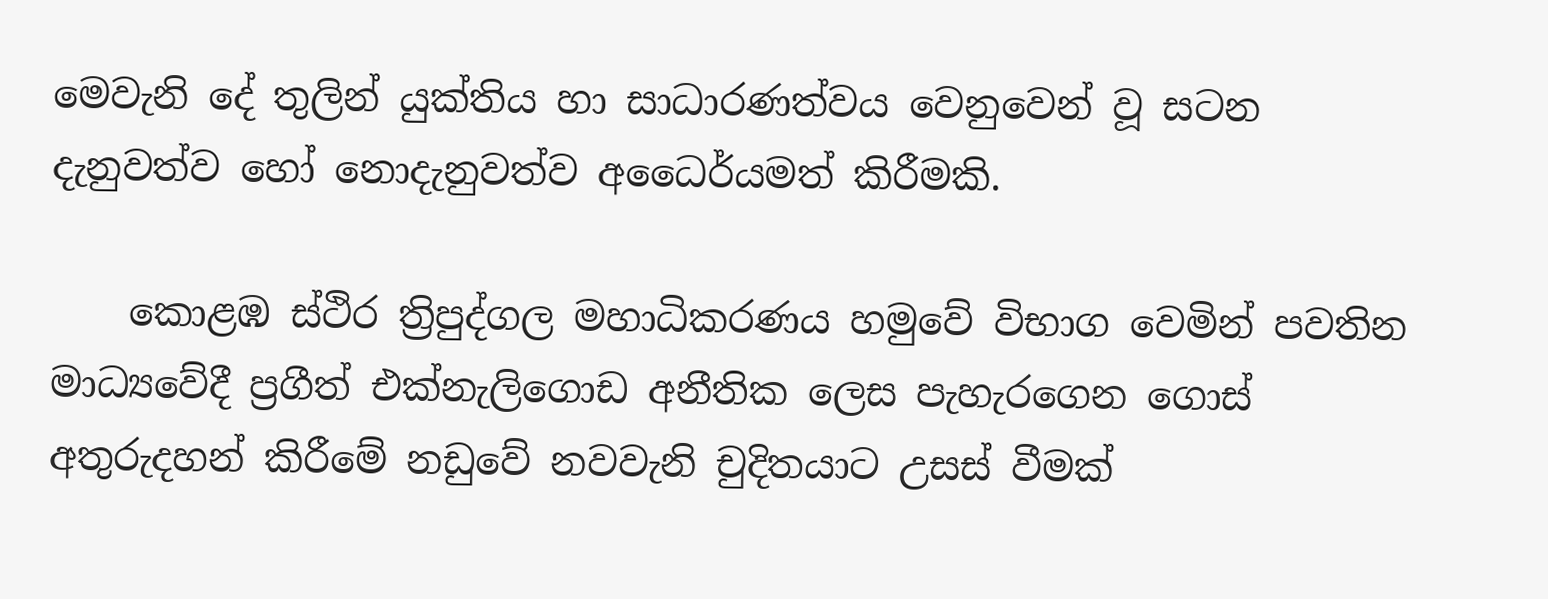මෙවැනි දේ තුලින් යුක්තිය හා සාධාරණත්වය වෙනුවෙන් වූ සටන  දැනුවත්ව හෝ නොදැනුවත්ව අධෛර්යමත් කිරීමකි.

    කොළඹ ස්ථිර ත්‍රිපුද්ගල මහාධිකරණය හමුවේ විභාග වෙමින් පවතින මාධ්‍යවේදී ප්‍රගීත් එක්නැලිගොඩ අනීතික ලෙස පැහැරගෙන ගොස් අතුරුදහන් කිරීමේ නඩුවේ නවවැනි චුදිතයාට උසස් වීමක්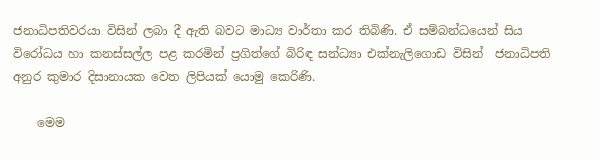ජනාධිපතිවරයා විසින් ලබා දී ඇති බවට මාධ්‍ය වාර්තා කර තිබිණි. ඒ සම්බන්ධයෙන් සිය විරෝධය හා කනස්සල්ල පළ කරමින් ප්‍රගිත්ගේ බිරිඳ සන්ධ්‍යා එක්නැලිගොඩ විසින්  ජනාධිපති අනුර කුමාර දිසානායක වෙත ලිපියක් යොමු කෙරිණි.

    මෙම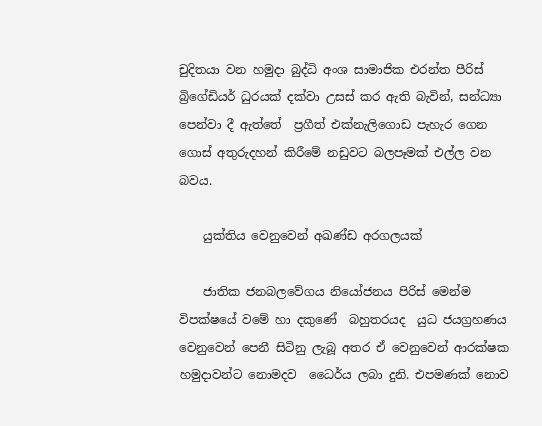චුදිතයා වන හමුදා බුද්ධි අංශ සාමාජික එරන්ත පීරිස් බ්‍රිගේඩියර් ධුරයක් දක්වා උසස් කර ඇති බැවින්, සන්ධ්‍යා පෙන්වා දී ඇත්තේ  ප්‍රගීත් එක්නැලිගොඩ පැහැර ගෙන ගොස් අතුරුදහන් කිරීමේ නඩුවට බලපෑමක් එල්ල වන බවය.

    යුක්තිය වෙනුවෙන් අඛණ්ඩ අරගලයක්

    ජාතික ජනබලවේගය නියෝජනය පිරිස් මෙන්ම විපක්ෂයේ වමේ හා දකුණේ  බහුතරයද  යුධ ජයග්‍රහණය වෙනුවෙන් පෙනී සිටිනු ලැබූ අතර ඒ වෙනුවෙන් ආරක්ෂක හමුදාවන්ට නොමදව  ධෛර්ය ලබා දුනි. එපමණක් නොව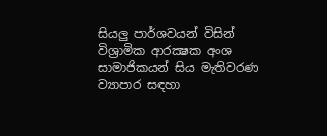සියලු පාර්ශවයන් විසින් විශ්‍රාමික ආරක්‍ෂක අංශ සාමාජිකයන් සිය මැතිවරණ ව්‍යාපාර සඳහා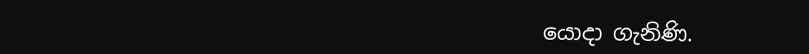යොදා ගැනිණි.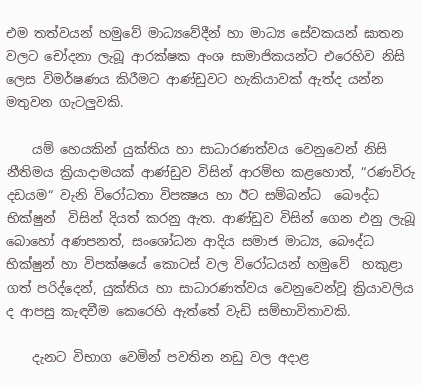එම තත්වයන් හමුවේ මාධ්‍යවේදීන් හා මාධ්‍ය සේවකයන් ඝාතන වලට චෝදනා ලැබූ ආරක්ෂක අංශ සාමාජිකයන්ට එරෙහිව නිසි ලෙස විමර්ෂණය කිරීමට ආණ්ඩුවට හැකියාවක් ඇත්ද යන්න මතුවන ගැටලුවකි.

    යම් හෙයකින් යුක්තිය හා සාධාරණත්වය වෙනුවෙන් නිසි නීතිමය ක්‍රියාදාමයක් ආණ්ඩුව විසින් ආරම්භ කළහොත්, “රණවිරු දඩයම“ වැනි විරෝධතා විපක්‍ෂය හා ඊට සම්බන්ධ  බෞද්ධ භික්ෂුන්  විසින් දියත් කරනු ඇත. ආණ්ඩුව විසින් ගෙන එනු ලැබූ බොහෝ අණපනත්, සංශෝධන ආදිය සමාජ මාධ්‍ය, බෞද්ධ භික්ෂුන් හා විපක්ෂයේ කොටස් වල විරෝධයන් හමුවේ  හකුළා ගත් පරිද්දෙන්, යුක්තිය හා සාධාරණත්වය වෙනුවෙන්වූ ක්‍රියාවලිය ද ආපසු කැඳවීම කෙරෙහි ඇත්තේ වැඩි සම්භාවිතාවකි.

    දැනට විභාග වෙමින් පවතින නඩු වල අදාළ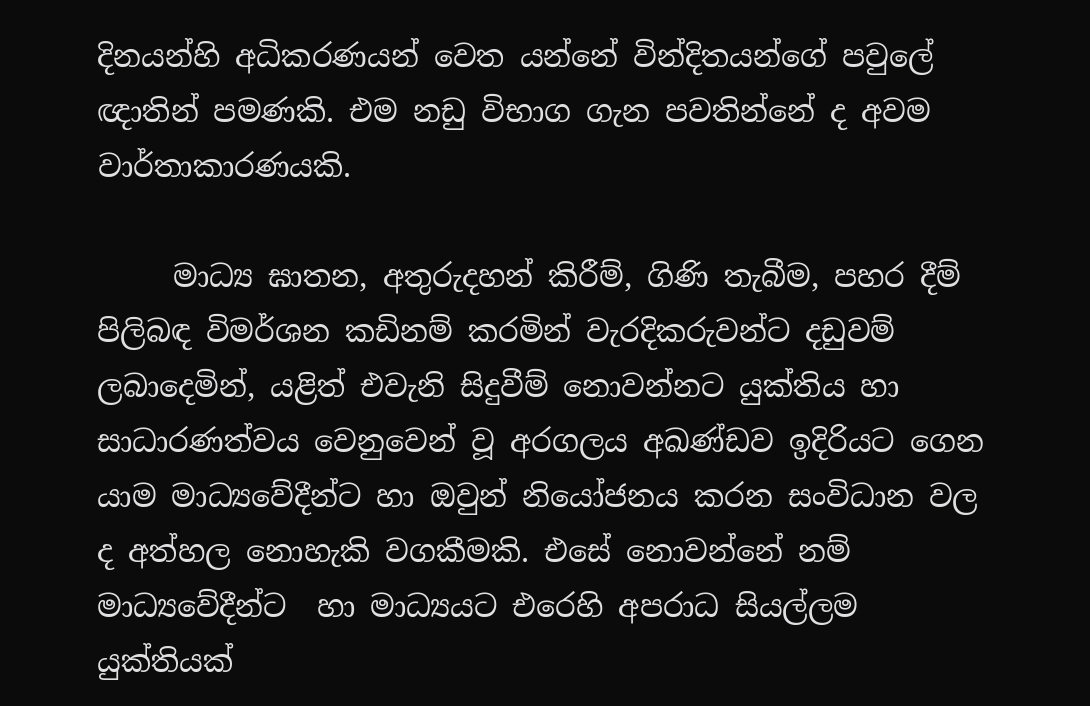දිනයන්හි අධිකරණයන් වෙත යන්නේ වින්දිතයන්ගේ පවුලේ ඥාතින් පමණකි. එම නඩු විභාග ගැන පවතින්නේ ද අවම වාර්තාකාරණයකි.

     මාධ්‍ය ඝාතන, අතුරුදහන් කිරීම්, ගිණි තැබීම, පහර දීම් පිලිබඳ විමර්ශන කඩිනම් කරමින් වැරදිකරුවන්ට දඩුවම් ලබාදෙමින්, යළිත් එවැනි සිදුවීම් නොවන්නට යුක්තිය හා සාධාරණත්වය වෙනුවෙන් වූ අරගලය අඛණ්ඩව ඉදිරියට ගෙන යාම මාධ්‍යවේදීන්ට හා ඔවුන් නියෝජනය කරන සංවිධාන වල ද අත්හල නොහැකි වගකීමකි. එසේ නොවන්නේ නම් මාධ්‍යවේදීන්ට  හා මාධ්‍යයට එරෙහි අපරාධ සියල්ලම යුක්තියක්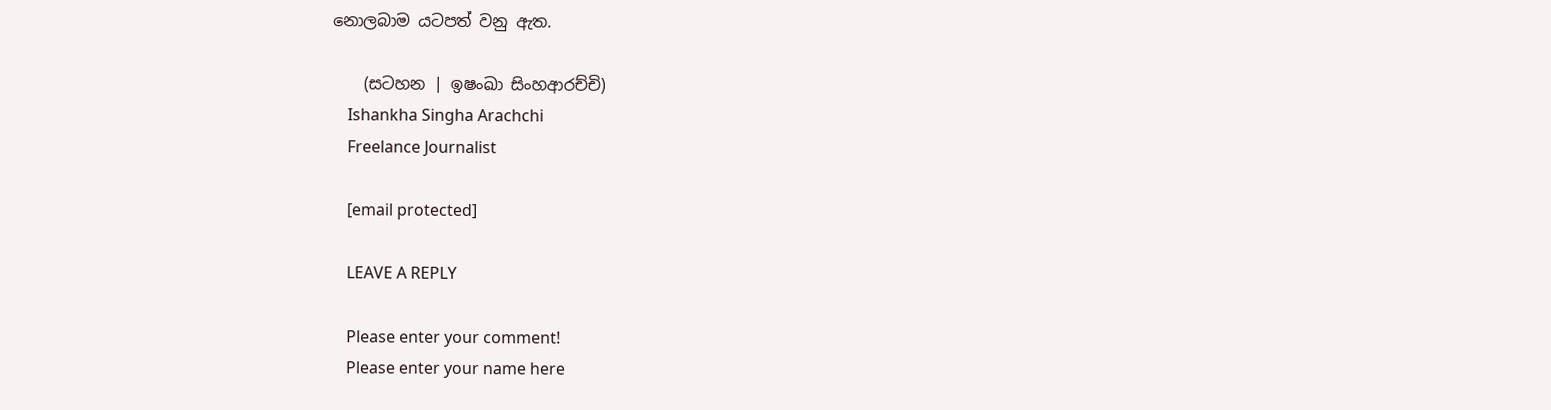නොලබාම යටපත් වනු ඇත.

    (සටහන | ඉෂංඛා සිංහආරච්චි)
    Ishankha Singha Arachchi
    Freelance Journalist

    [email protected]

    LEAVE A REPLY

    Please enter your comment!
    Please enter your name here